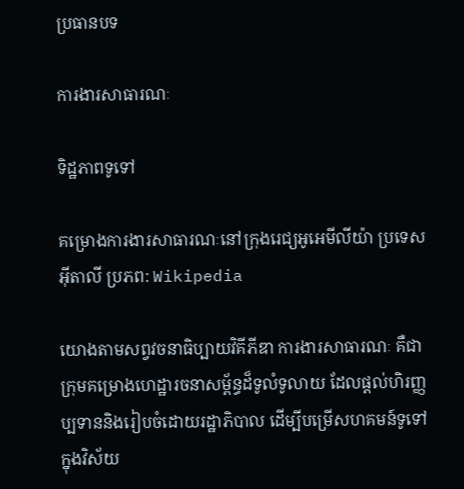ប្រធានបទ

ការងារសាធារណៈ

ទិដ្ឋភាពទូទៅ

គម្រោងការងារសាធារណៈនៅក្រុងរេជ្យអូអេមីលីយ៉ា ប្រទេសអ៊ីតាលី ប្រភព: Wikipedia

យោងតាមសព្វវចនាធិប្បាយវិគីភីឌា ការងារសាធារណៈ គឺជាក្រុមគម្រោងហេដ្ឋារចនាសម្ព័ន្ធដ៏ទូលំទូលាយ ដែលផ្តល់ហិរញ្ញប្បទាននិងរៀបចំដោយរដ្ឋាភិបាល ដើម្បីបម្រើសហគមន៍ទូទៅក្នុងវិស័យ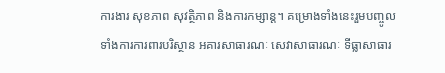ការងារ សុខភាព សុវត្ថិភាព និងការកម្សាន្ត។ គម្រោងទាំងនេះរួមបញ្ចូលទាំងការការពារបរិស្ថាន អគារសាធារណៈ សេវាសាធារណៈ ទីធ្លាសាធារ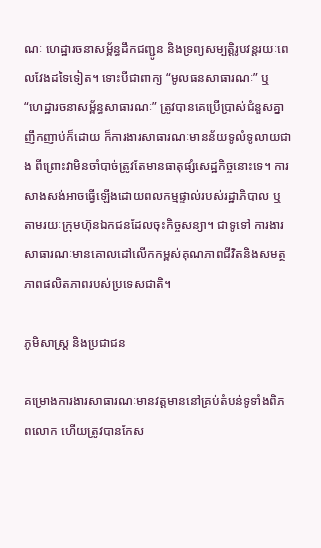ណៈ ហេដ្ឋារចនាសម្ព័ន្ធដឹកជញ្ជូន និងទ្រព្យសម្បត្តិរូបវន្តរយៈពេលវែងដទៃទៀត។ ទោះបីជាពាក្យ “មូលធនសាធារណៈ” ឬ “ហេដ្ឋារចនាសម្ព័ន្ធសាធារណៈ” ត្រូវបានគេប្រើប្រាស់ជំនួសគ្នាញឹកញាប់ក៏ដោយ ក៏ការងារសាធារណៈមានន័យទូលំទូលាយជាង ពីព្រោះវាមិនចាំបាច់ត្រូវតែមានធាតុផ្សំសេដ្ឋកិច្ចនោះទេ។ ការសាងសង់អាចធ្វើឡើងដោយពលកម្មផ្ទាល់របស់រដ្ឋាភិបាល ឬតាមរយៈក្រុមហ៊ុនឯកជនដែលចុះកិច្ចសន្យា។ ជាទូទៅ ការងារសាធារណៈមានគោលដៅលើកកម្ពស់គុណភាពជីវិតនិងសមត្ថភាពផលិតភាពរបស់ប្រទេសជាតិ។

ភូមិសាស្ត្រ និងប្រជាជន

គម្រោងការងារសាធារណៈមានវត្តមាននៅគ្រប់តំបន់ទូទាំងពិភពលោក ហើយត្រូវបានកែស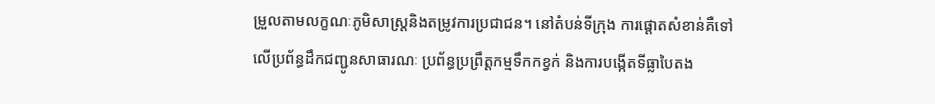ម្រួលតាមលក្ខណៈភូមិសាស្ត្រនិងតម្រូវការប្រជាជន។ នៅតំបន់ទីក្រុង ការផ្តោតសំខាន់គឺទៅលើប្រព័ន្ធដឹកជញ្ជូនសាធារណៈ ប្រព័ន្ធប្រព្រឹត្តកម្មទឹកកខ្វក់ និងការបង្កើតទីធ្លាបៃតង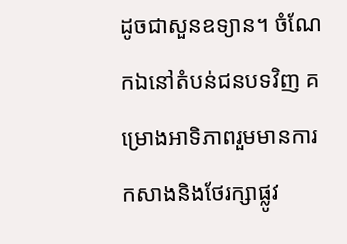ដូចជាសួនឧទ្យាន។ ចំណែកឯនៅតំបន់ជនបទវិញ គម្រោងអាទិភាពរួមមានការកសាងនិងថែរក្សាផ្លូវ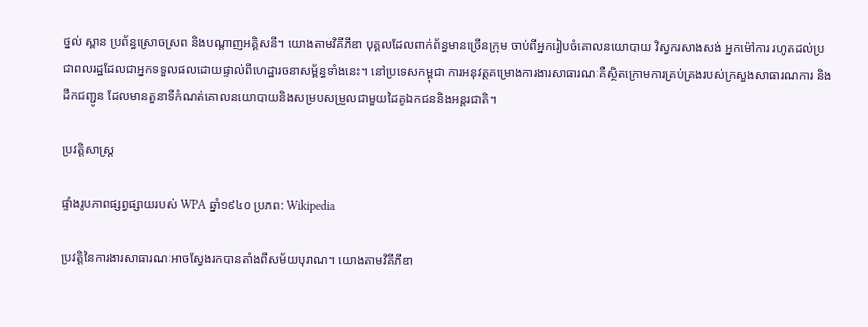ថ្នល់ ស្ពាន ប្រព័ន្ធស្រោចស្រព និងបណ្តាញអគ្គិសនី។ យោងតាមវិគីភីឌា បុគ្គលដែលពាក់ព័ន្ធមានច្រើនក្រុម ចាប់ពីអ្នករៀបចំគោលនយោបាយ វិស្វករសាងសង់ អ្នកម៉ៅការ រហូតដល់ប្រជាពលរដ្ឋដែលជាអ្នកទទួលផលដោយផ្ទាល់ពីហេដ្ឋារចនាសម្ព័ន្ធទាំងនេះ។ នៅប្រទេសកម្ពុជា ការអនុវត្តគម្រោងការងារសាធារណៈគឺស្ថិតក្រោមការគ្រប់គ្រងរបស់ក្រសួងសាធារណការ និងដឹកជញ្ជូន ដែលមានតួនាទីកំណត់គោលនយោបាយនិងសម្របសម្រួលជាមួយដៃគូឯកជននិងអន្តរជាតិ។

ប្រវត្តិសាស្ត្រ

ផ្ទាំងរូបភាពផ្សព្វផ្សាយរបស់ WPA ឆ្នាំ១៩៤០ ប្រភព: Wikipedia

ប្រវត្តិនៃការងារសាធារណៈអាចស្វែងរកបានតាំងពីសម័យបុរាណ។ យោងតាមវិគីភីឌា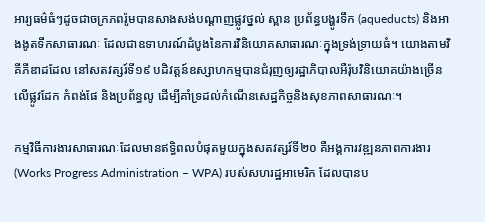អារ្យធម៌ធំៗដូចជាចក្រភពរ៉ូមបានសាងសង់បណ្តាញផ្លូវថ្នល់ ស្ពាន ប្រព័ន្ធបង្ហូរទឹក (aqueducts) និងអាងងូតទឹកសាធារណៈ ដែលជាឧទាហរណ៍ដំបូងនៃការវិនិយោគសាធារណៈក្នុងទ្រង់ទ្រាយធំ។ យោងតាមវិគីភីឌាដដែល នៅសតវត្សរ៍ទី១៩ បដិវត្តន៍ឧស្សាហកម្មបានជំរុញឲ្យរដ្ឋាភិបាលអឺរ៉ុបវិនិយោគយ៉ាងច្រើនលើផ្លូវដែក កំពង់ផែ និងប្រព័ន្ធលូ ដើម្បីគាំទ្រដល់កំណើនសេដ្ឋកិច្ចនិងសុខភាពសាធារណៈ។

កម្មវិធីការងារសាធារណៈដែលមានឥទ្ធិពលបំផុតមួយក្នុងសតវត្សរ៍ទី២០ គឺអង្គការវឌ្ឍនភាពការងារ (Works Progress Administration – WPA) របស់សហរដ្ឋអាមេរិក ដែលបានប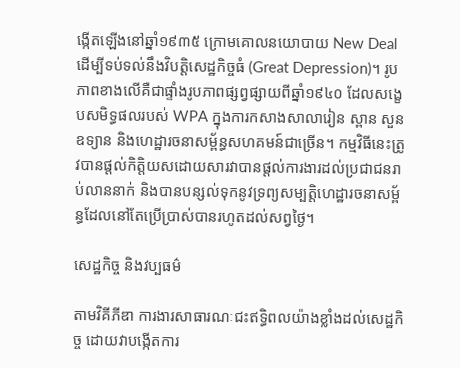ង្កើតឡើងនៅឆ្នាំ១៩៣៥ ក្រោមគោលនយោបាយ New Deal ដើម្បីទប់ទល់នឹងវិបត្តិសេដ្ឋកិច្ចធំ (Great Depression)។ រូបភាពខាងលើគឺជាផ្ទាំងរូបភាពផ្សព្វផ្សាយពីឆ្នាំ១៩៤០ ដែលសង្ខេបសមិទ្ធផលរបស់ WPA ក្នុងការកសាងសាលារៀន ស្ពាន សួនឧទ្យាន និងហេដ្ឋារចនាសម្ព័ន្ធសហគមន៍ជាច្រើន។ កម្មវិធីនេះត្រូវបានផ្តល់កិត្តិយសដោយសារវាបានផ្តល់ការងារដល់ប្រជាជនរាប់លាននាក់ និងបានបន្សល់ទុកនូវទ្រព្យសម្បត្តិហេដ្ឋារចនាសម្ព័ន្ធដែលនៅតែប្រើប្រាស់បានរហូតដល់សព្វថ្ងៃ។

សេដ្ឋកិច្ច និងវប្បធម៌

តាមវិគីភីឌា ការងារសាធារណៈជះឥទ្ធិពលយ៉ាងខ្លាំងដល់សេដ្ឋកិច្ច ដោយវាបង្កើតការ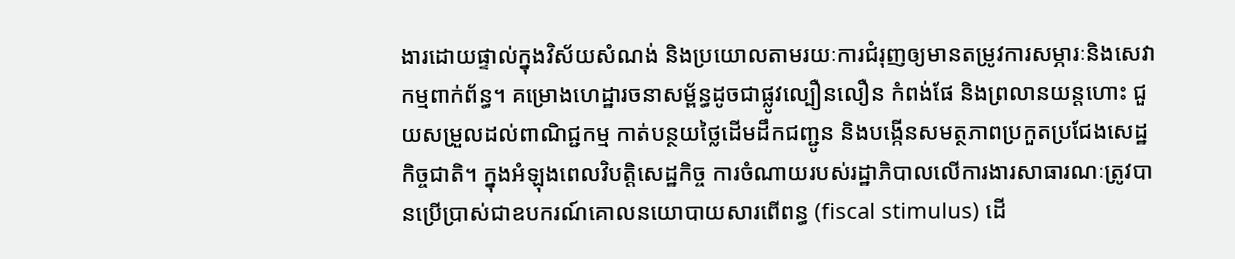ងារដោយផ្ទាល់ក្នុងវិស័យសំណង់ និងប្រយោលតាមរយៈការជំរុញឲ្យមានតម្រូវការសម្ភារៈនិងសេវាកម្មពាក់ព័ន្ធ។ គម្រោងហេដ្ឋារចនាសម្ព័ន្ធដូចជាផ្លូវល្បឿនលឿន កំពង់ផែ និងព្រលានយន្តហោះ ជួយសម្រួលដល់ពាណិជ្ជកម្ម កាត់បន្ថយថ្លៃដើមដឹកជញ្ជូន និងបង្កើនសមត្ថភាពប្រកួតប្រជែងសេដ្ឋកិច្ចជាតិ។ ក្នុងអំឡុងពេលវិបត្តិសេដ្ឋកិច្ច ការចំណាយរបស់រដ្ឋាភិបាលលើការងារសាធារណៈត្រូវបានប្រើប្រាស់ជាឧបករណ៍គោលនយោបាយសារពើពន្ធ (fiscal stimulus) ដើ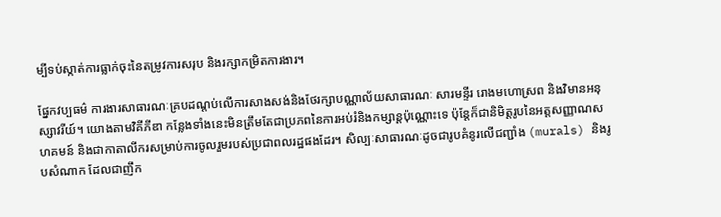ម្បីទប់ស្កាត់ការធ្លាក់ចុះនៃតម្រូវការសរុប និងរក្សាកម្រិតការងារ។

ផ្នែកវប្បធម៌ ការងារសាធារណៈគ្របដណ្តប់លើការសាងសង់និងថែរក្សាបណ្ណាល័យសាធារណៈ សារមន្ទីរ រោងមហោស្រព និងវិមានអនុស្សាវរីយ៍។ យោងតាមវិគីភីឌា កន្លែងទាំងនេះមិនត្រឹមតែជាប្រភពនៃការអប់រំនិងកម្សាន្តប៉ុណ្ណោះទេ ប៉ុន្តែក៏ជានិមិត្តរូបនៃអត្តសញ្ញាណសហគមន៍ និងជាកាតាលីករសម្រាប់ការចូលរួមរបស់ប្រជាពលរដ្ឋផងដែរ។ សិល្បៈសាធារណៈដូចជារូបគំនូរលើជញ្ជាំង (murals) និងរូបសំណាក ដែលជាញឹក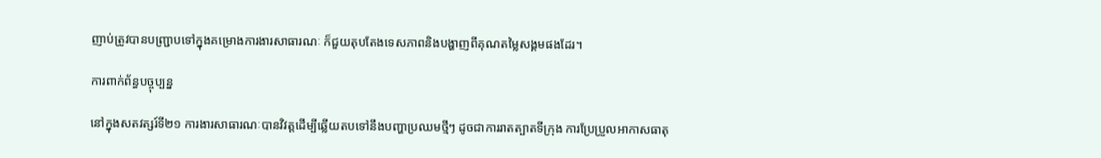ញាប់ត្រូវបានបញ្ជ្រាបទៅក្នុងគម្រោងការងារសាធារណៈ ក៏ជួយតុបតែងទេសភាពនិងបង្ហាញពីគុណតម្លៃសង្គមផងដែរ។

ការពាក់ព័ន្ធបច្ចុប្បន្ន

នៅក្នុងសតវត្សរ៍ទី២១ ការងារសាធារណៈបានវិវត្តដើម្បីឆ្លើយតបទៅនឹងបញ្ហាប្រឈមថ្មីៗ ដូចជាការរាតត្បាតទីក្រុង ការប្រែប្រួលអាកាសធាតុ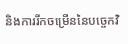និងការរីកចម្រើននៃបច្ចេកវិ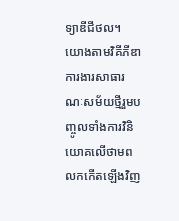ទ្យាឌីជីថល។ យោងតាមវិគីភីឌា ការងារសាធារណៈសម័យថ្មីរួមបញ្ចូលទាំងការវិនិយោគលើថាមពលកកើតឡើងវិញ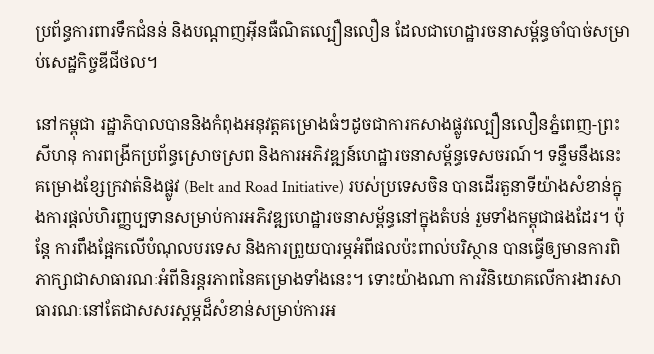ប្រព័ន្ធការពារទឹកជំនន់ និងបណ្តាញអ៊ីនធឺណិតល្បឿនលឿន ដែលជាហេដ្ឋារចនាសម្ព័ន្ធចាំបាច់សម្រាប់សេដ្ឋកិច្ចឌីជីថល។

នៅកម្ពុជា រដ្ឋាភិបាលបាននិងកំពុងអនុវត្តគម្រោងធំៗដូចជាការកសាងផ្លូវល្បឿនលឿនភ្នំពេញ-ព្រះសីហនុ ការពង្រីកប្រព័ន្ធស្រោចស្រព និងការអភិវឌ្ឍន៍ហេដ្ឋារចនាសម្ព័ន្ធទេសចរណ៍។ ទន្ទឹមនឹងនេះ គម្រោងខ្សែក្រវាត់និងផ្លូវ (Belt and Road Initiative) របស់ប្រទេសចិន បានដើរតួនាទីយ៉ាងសំខាន់ក្នុងការផ្តល់ហិរញ្ញប្បទានសម្រាប់ការអភិវឌ្ឍហេដ្ឋារចនាសម្ព័ន្ធនៅក្នុងតំបន់ រួមទាំងកម្ពុជាផងដែរ។ ប៉ុន្តែ ការពឹងផ្អែកលើបំណុលបរទេស និងការព្រួយបារម្ភអំពីផលប៉ះពាល់បរិស្ថាន បានធ្វើឲ្យមានការពិភាក្សាជាសាធារណៈអំពីនិរន្តរភាពនៃគម្រោងទាំងនេះ។ ទោះយ៉ាងណា ការវិនិយោគលើការងារសាធារណៈនៅតែជាសសរស្តម្ភដ៏សំខាន់សម្រាប់ការអ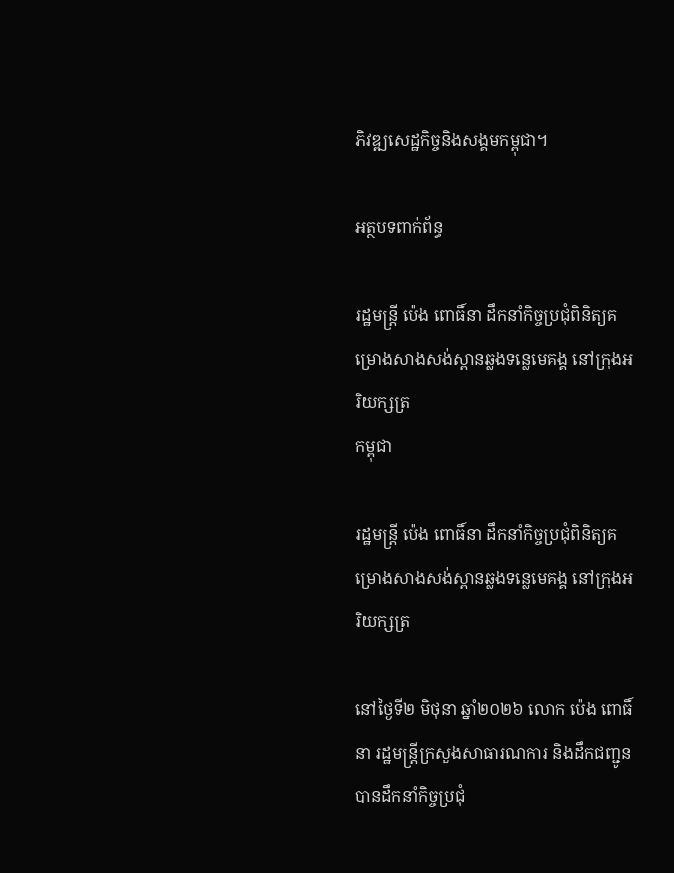ភិវឌ្ឍសេដ្ឋកិច្ចនិងសង្គមកម្ពុជា។

អត្ថបទពាក់ព័ន្ធ

រដ្ឋមន្ត្រី ប៉េង ពោធិ៍នា ដឹកនាំកិច្ចប្រជុំពិនិត្យគម្រោងសាងសង់ស្ពានឆ្លងទន្លេមេគង្គ នៅក្រុងអរិយក្សត្រ
កម្ពុជា

រដ្ឋមន្ត្រី ប៉េង ពោធិ៍នា ដឹកនាំកិច្ចប្រជុំពិនិត្យគម្រោងសាងសង់ស្ពានឆ្លងទន្លេមេគង្គ នៅក្រុងអរិយក្សត្រ

នៅថ្ងៃទី២ មិថុនា ឆ្នាំ២០២៦ លោក ប៉េង ពោធិ៍នា រដ្ឋមន្រ្តីក្រសួងសាធារណការ និងដឹកជញ្ជូន បានដឹកនាំកិច្ចប្រជុំ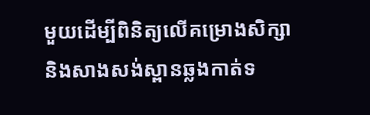មួយដើម្បីពិនិត្យលើគម្រោងសិក្សានិងសាងសង់ស្ពានឆ្លងកាត់ទ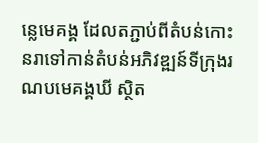ន្លេមេគង្គ ដែលតភ្ជាប់ពីតំបន់កោះនរាទៅកាន់តំបន់អភិវឌ្ឍន៍ទីក្រុងរណបមេគង្គឃី ស្ថិត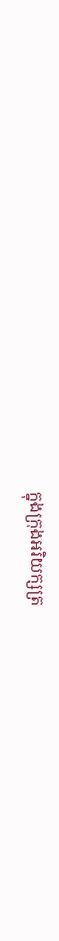ក្នុងក្រុងអរិយក្សត្រ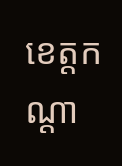ខេត្តកណ្ដា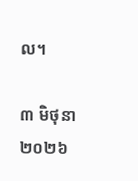ល។

៣ មិថុនា ២០២៦